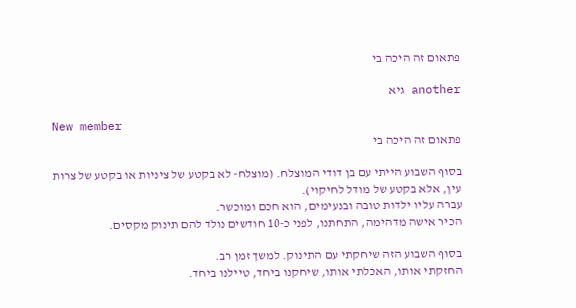פתאום זה היכה בי

another גיא

New member
פתאום זה היכה בי

בסוף השבוע הייתי עם בן דודי המוצלח. (מוצלח- לא בקטע של ציניות או בקטע של צרות עין, אלא בקטע של מודל לחיקוי).
עברה עליו ילדות טובה ובנעימים, הוא חכם ומוכשר.
הכיר אישה מדהימה, התחתנו, לפני כ-10 חודשים נולד להם תינוק מקסים.

בסוף השבוע הזה שיחקתי עם התינוק. למשך זמן רב.
החזקתי אותו, האכלתי אותו, שיחקנו ביחד, טיילנו ביחד.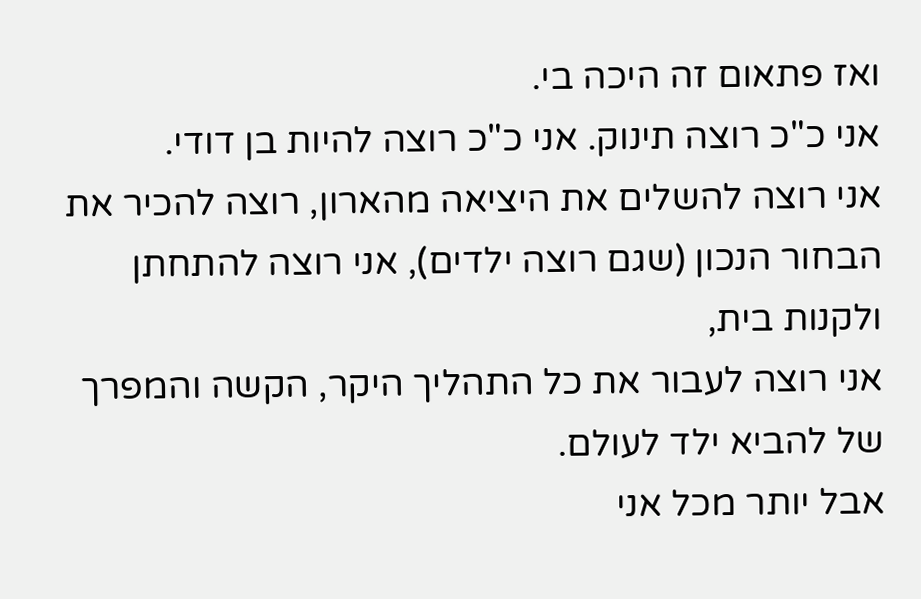ואז פתאום זה היכה בי.
אני כ"כ רוצה תינוק. אני כ"כ רוצה להיות בן דודי.
אני רוצה להשלים את היציאה מהארון, רוצה להכיר את הבחור הנכון (שגם רוצה ילדים), אני רוצה להתחתן ולקנות בית,
אני רוצה לעבור את כל התהליך היקר, הקשה והמפרך של להביא ילד לעולם.
אבל יותר מכל אני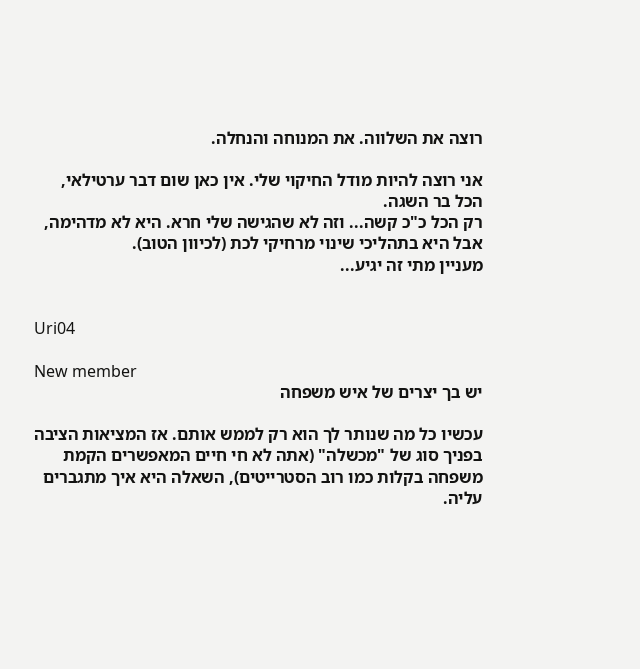רוצה את השלווה. את המנוחה והנחלה.

אני רוצה להיות מודל החיקוי שלי. אין כאן שום דבר ערטילאי, הכל בר השגה.
רק הכל כ"כ קשה... וזה לא שהגישה שלי חרא. היא לא מדהימה, אבל היא בתהליכי שינוי מרחיקי לכת (לכיוון הטוב).
מעניין מתי זה יגיע...


Uri04

New member
יש בך יצרים של איש משפחה

עכשיו כל מה שנותר לך הוא רק לממש אותם. אז המציאות הציבה בפניך סוג של "מכשלה" (אתה לא חי חיים המאפשרים הקמת משפחה בקלות כמו רוב הסטרייטים), השאלה היא איך מתגברים עליה.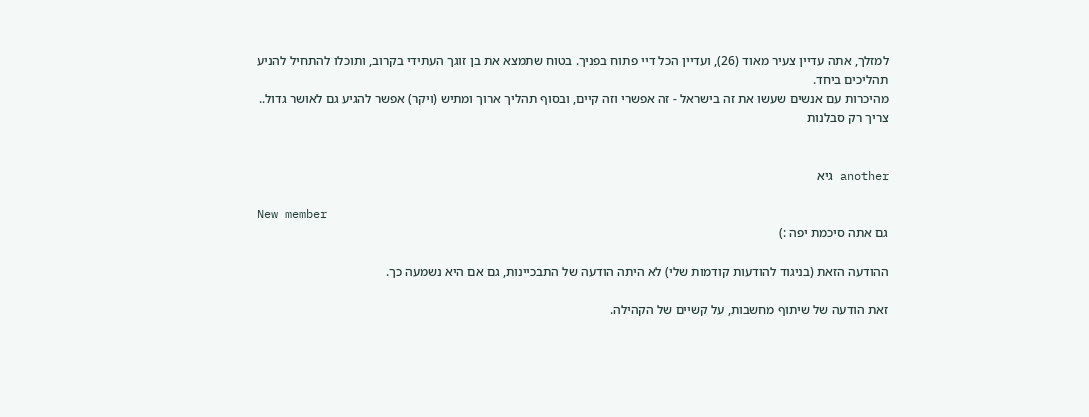למזלך, אתה עדיין צעיר מאוד (26), ועדיין הכל דיי פתוח בפניך. בטוח שתמצא את בן זוגך העתידי בקרוב, ותוכלו להתחיל להניע תהליכים ביחד.
מהיכרות עם אנשים שעשו את זה בישראל - זה אפשרי וזה קיים, ובסוף תהליך ארוך ומתיש (ויקר) אפשר להגיע גם לאושר גדול.. צריך רק סבלנות


another גיא

New member
גם אתה סיכמת יפה :)

ההודעה הזאת (בניגוד להודעות קודמות שלי) לא היתה הודעה של התבכיינות, גם אם היא נשמעה כך.

זאת הודעה של שיתוף מחשבות, על קשיים של הקהילה.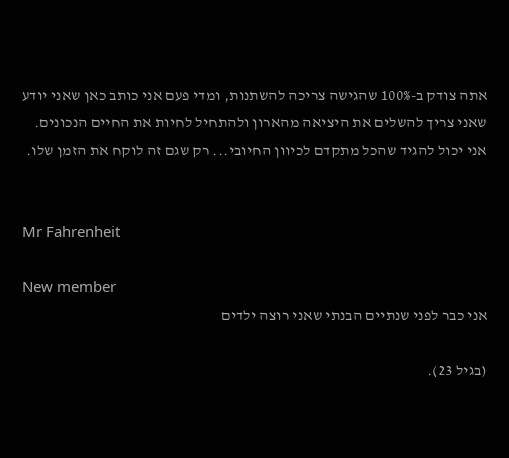אתה צודק ב-100% שהגישה צריכה להשתנות, ומדי פעם אני כותב כאן שאני יודע שאני צריך להשלים את היציאה מהארון ולהתחיל לחיות את החיים הנכונים.
אני יכול להגיד שהכל מתקדם לכיוון החיובי... רק שגם זה לוקח את הזמן שלו.


Mr Fahrenheit

New member
אני כבר לפני שנתיים הבנתי שאני רוצה ילדים

(בגיל 23).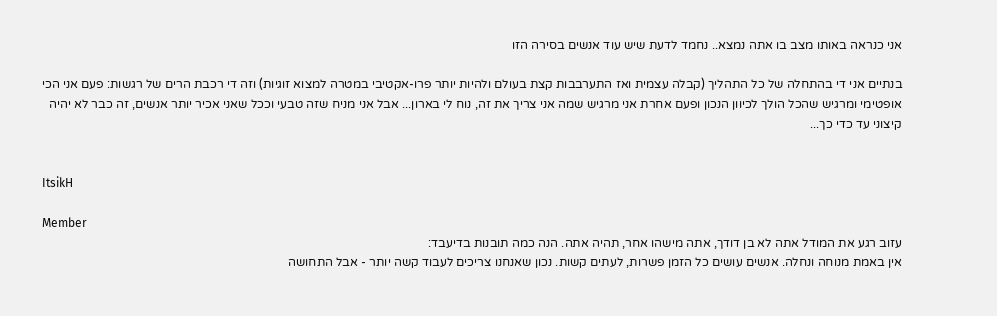אני כנראה באותו מצב בו אתה נמצא.. נחמד לדעת שיש עוד אנשים בסירה הזו

בנתיים אני די בהתחלה של כל התהליך (קבלה עצמית ואז התערבבות קצת בעולם ולהיות יותר פרו-אקטיבי במטרה למצוא זוגיות) וזה די רכבת הרים של רגשות: פעם אני הכי אופטימי ומרגיש שהכל הולך לכיוון הנכון ופעם אחרת אני מרגיש שמה אני צריך את זה, נוח לי בארון... אבל אני מניח שזה טבעי וככל שאני אכיר יותר אנשים, זה כבר לא יהיה קיצוני עד כדי כך...


ItsikH

Member
עזוב רגע את המודל אתה לא בן דודך, אתה מישהו אחר, תהיה אתה. הנה כמה תובנות בדיעבד:
אין באמת מנוחה ונחלה. אנשים עושים כל הזמן פשרות, לעתים קשות. נכון שאנחנו צריכים לעבוד קשה יותר - אבל התחושה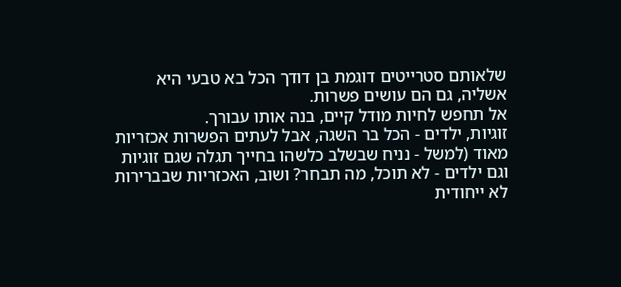שלאותם סטרייטים דוגמת בן דודך הכל בא טבעי היא אשליה, גם הם עושים פשרות.
אל תחפש לחיות מודל קיים, בנה אותו עבורך.
זוגיות, ילדים - הכל בר השגה, אבל לעתים הפשרות אכזריות מאוד (למשל - נניח שבשלב כלשהו בחייך תגלה שגם זוגיות וגם ילדים - לא תוכל, מה תבחר? ושוב, האכזריות שבברירות לא ייחודית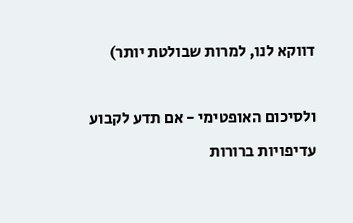דווקא לנו, למרות שבולטת יותר)

ולסיכום האופטימי - אם תדע לקבוע עדיפויות ברורות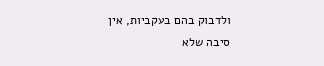ולדבוק בהם בעקביות, אין סיבה שלא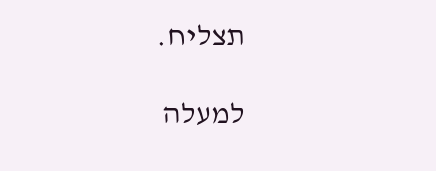תצליח.

למעלה